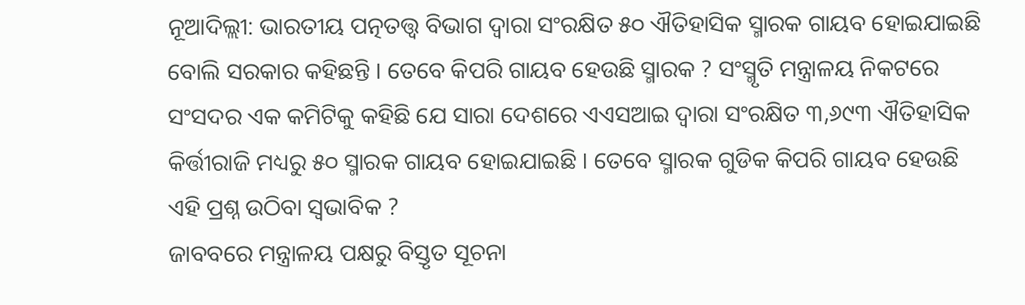ନୂଆଦିଲ୍ଲୀ: ଭାରତୀୟ ପତ୍ନତତ୍ତ୍ୱ ବିଭାଗ ଦ୍ୱାରା ସଂରକ୍ଷିତ ୫୦ ଐତିହାସିକ ସ୍ମାରକ ଗାୟବ ହୋଇଯାଇଛି ବୋଲି ସରକାର କହିଛନ୍ତି । ତେବେ କିପରି ଗାୟବ ହେଉଛି ସ୍ମାରକ ? ସଂସ୍ମୃତି ମନ୍ତ୍ରାଳୟ ନିକଟରେ ସଂସଦର ଏକ କମିଟିକୁ କହିଛି ଯେ ସାରା ଦେଶରେ ଏଏସଆଇ ଦ୍ୱାରା ସଂରକ୍ଷିତ ୩,୬୯୩ ଐତିହାସିକ କିର୍ତ୍ତୀରାଜି ମଧ୍ୟରୁ ୫୦ ସ୍ମାରକ ଗାୟବ ହୋଇଯାଇଛି । ତେବେ ସ୍ମାରକ ଗୁଡିକ କିପରି ଗାୟବ ହେଉଛି ଏହି ପ୍ରଶ୍ନ ଉଠିବା ସ୍ୱଭାବିକ ?
ଜାବବରେ ମନ୍ତ୍ରାଳୟ ପକ୍ଷରୁ ବିସ୍ତୃତ ସୂଚନା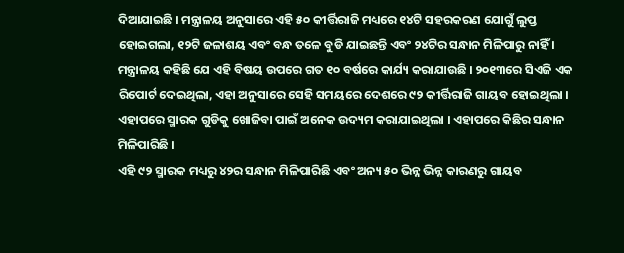ଦିଆଯାଇଛି । ମନ୍ତ୍ରାଳୟ ଅନୁସାରେ ଏହି ୫୦ କୀର୍ତ୍ତିରାଜି ମଧ୍ୟରେ ୧୪ଟି ସହରକରଣ ଯୋଗୁଁ ଲୁପ୍ତ ହୋଇଗଲା, ୧୨ଟି ଜଳାଶୟ ଏବଂ ବନ୍ଧ ତଳେ ବୁଡି ଯାଇଛନ୍ତି ଏବଂ ୨୪ଟିର ସନ୍ଧାନ ମିଳିପାରୁ ନାହିଁ ।
ମନ୍ତ୍ରାଳୟ କହିଛି ଯେ ଏହି ବିଷୟ ଉପରେ ଗତ ୧୦ ବର୍ଷରେ କାର୍ଯ୍ୟ କରାଯାଉଛି । ୨୦୧୩ରେ ସିଏଜି ଏକ ରିପୋର୍ଟ ଦେଇଥିଲା, ଏହା ଅନୁସାରେ ସେହି ସମୟରେ ଦେଶରେ ୯୨ କୀର୍ତ୍ତିରାଜି ଗାୟବ ହୋଇଥିଲା । ଏହାପରେ ସ୍ମାରକ ଗୁଡିକୁ ଖୋଜିବା ପାଇଁ ଅନେକ ଉଦ୍ୟମ କରାଯାଇଥିଲା । ଏହାପରେ କିଛିର ସନ୍ଧାନ ମିଳିପାରିଛି ।
ଏହି ୯୨ ସ୍ମାରକ ମଧ୍ୟରୁ ୪୨ର ସନ୍ଧାନ ମିଳିପାରିଛି ଏବଂ ଅନ୍ୟ ୫୦ ଭିନ୍ନ ଭିନ୍ନ କାରଣରୁ ଗାୟବ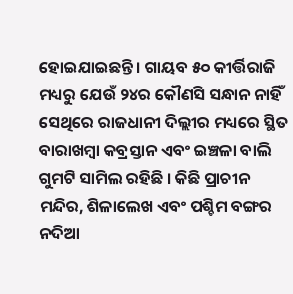ହୋଇଯାଇଛନ୍ତି । ଗାୟବ ୫୦ କୀର୍ତ୍ତିରାଜି ମଧ୍ୟରୁ ଯେଉଁ ୨୪ର କୌଣସି ସନ୍ଧାନ ନାହିଁ ସେଥିରେ ରାଜଧାନୀ ଦିଲ୍ଲୀର ମଧ୍ୟରେ ସ୍ଥିତ ବାରାଖମ୍ୱା କବ୍ରସ୍ତାନ ଏବଂ ଇଞ୍ଚଳା ବାଲି ଗୁମଟି ସାମିଲ ରହିଛି । କିଛି ପ୍ରାଚୀନ ମନ୍ଦିର, ଶିଳାଲେଖ ଏବଂ ପଶ୍ଚିମ ବଙ୍ଗର ନଦିଆ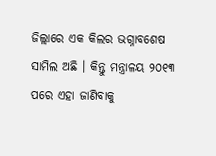ଜିଲ୍ଲାରେ ଏକ କିଲର ଭଗ୍ନାବଶେଷ ସାମିଲ ଅଛି । କିନ୍ତୁ ମନ୍ତ୍ରାଳୟ ୨୦୧୩ ପରେ ଏହା ଜାଣିବାକୁ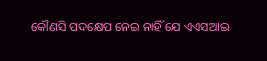କୌଣସି ପଦକ୍ଷେପ ନେଇ ନାହିଁ ଯେ ଏଏସଆଇ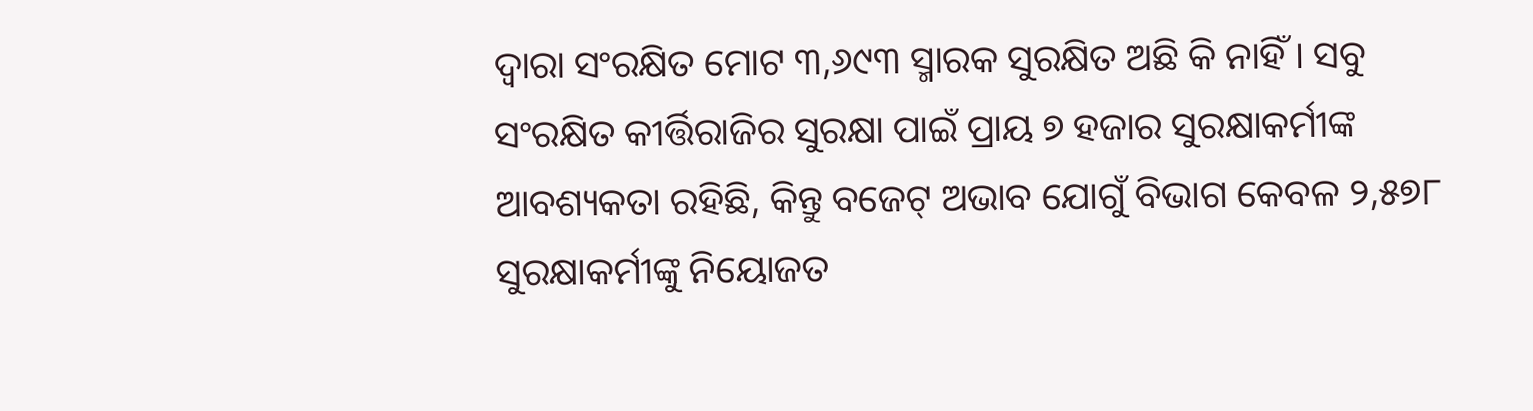ଦ୍ୱାରା ସଂରକ୍ଷିତ ମୋଟ ୩,୬୯୩ ସ୍ମାରକ ସୁରକ୍ଷିତ ଅଛି କି ନାହିଁ । ସବୁ ସଂରକ୍ଷିତ କୀର୍ତ୍ତିରାଜିର ସୁରକ୍ଷା ପାଇଁ ପ୍ରାୟ ୭ ହଜାର ସୁରକ୍ଷାକର୍ମୀଙ୍କ ଆବଶ୍ୟକତା ରହିଛି, କିନ୍ତୁ ବଜେଟ୍ ଅଭାବ ଯୋଗୁଁ ବିଭାଗ କେବଳ ୨,୫୭୮ ସୁରକ୍ଷାକର୍ମୀଙ୍କୁ ନିୟୋଜତ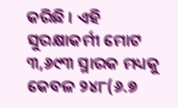କରିଛି । ଏହି ସୁରକ୍ଷାକର୍ମୀ ମୋଟ ୩,୬୯୩ ସ୍ମାରକ ମଧ୍ୟକୁ କେବଳ ୨୪୮(୬.୭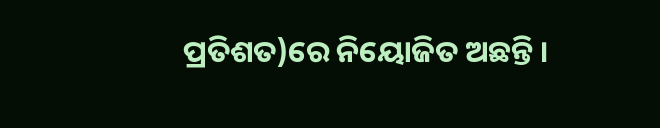ପ୍ରତିଶତ)ରେ ନିୟୋଜିତ ଅଛନ୍ତି ।